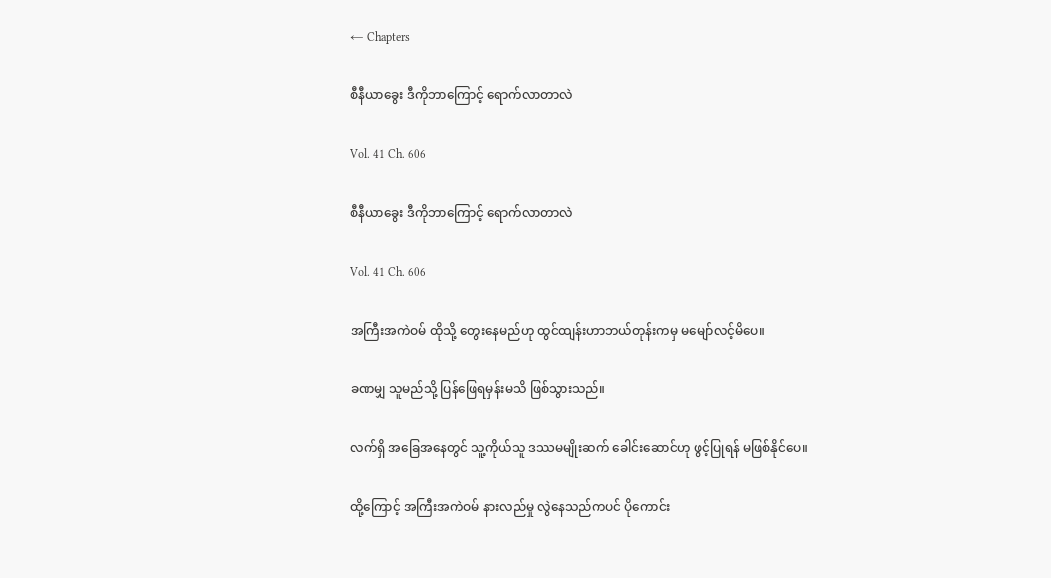← Chapters

စီနီယာခွေး ဒီကိုဘာကြောင့် ရောက်လာတာလဲ

Vol. 41 Ch. 606

စီနီယာခွေး ဒီကိုဘာကြောင့် ရောက်လာတာလဲ

Vol. 41 Ch. 606

အကြီးအကဲဝမ် ထိုသို့ တွေးနေမည်ဟု ထွင်ထျန်းဟာဘယ်တုန်းကမှ မမျော်လင့်မိပေ။

ခဏမျှ သူမည်သို့ ပြန်ဖြေရမှန်းမသိ ဖြစ်သွားသည်။

လက်ရှိ အခြေအနေတွင် သူ့ကိုယ်သူ ဒဿမမျိုးဆက် ခေါင်းဆောင်ဟု ဖွင့်ပြုရန် မဖြစ်နိုင်ပေ။

ထို့ကြောင့် အကြီးအကဲဝမ် နားလည်မှု လွဲနေသည်ကပင် ပိုကောင်း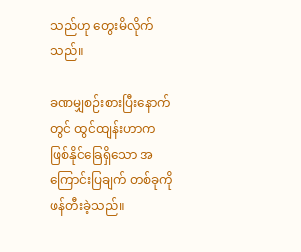သည်ဟု တွေးမိလိုက်သည်။

ခဏမျှစဉ်းစားပြီးနောက်တွင် ထွင်ထျန်းဟာက ဖြစ်နိုင်ခြေရှိသော အကြောင်းပြချက် တစ်ခုကို ဖန်တီးခဲ့သည်။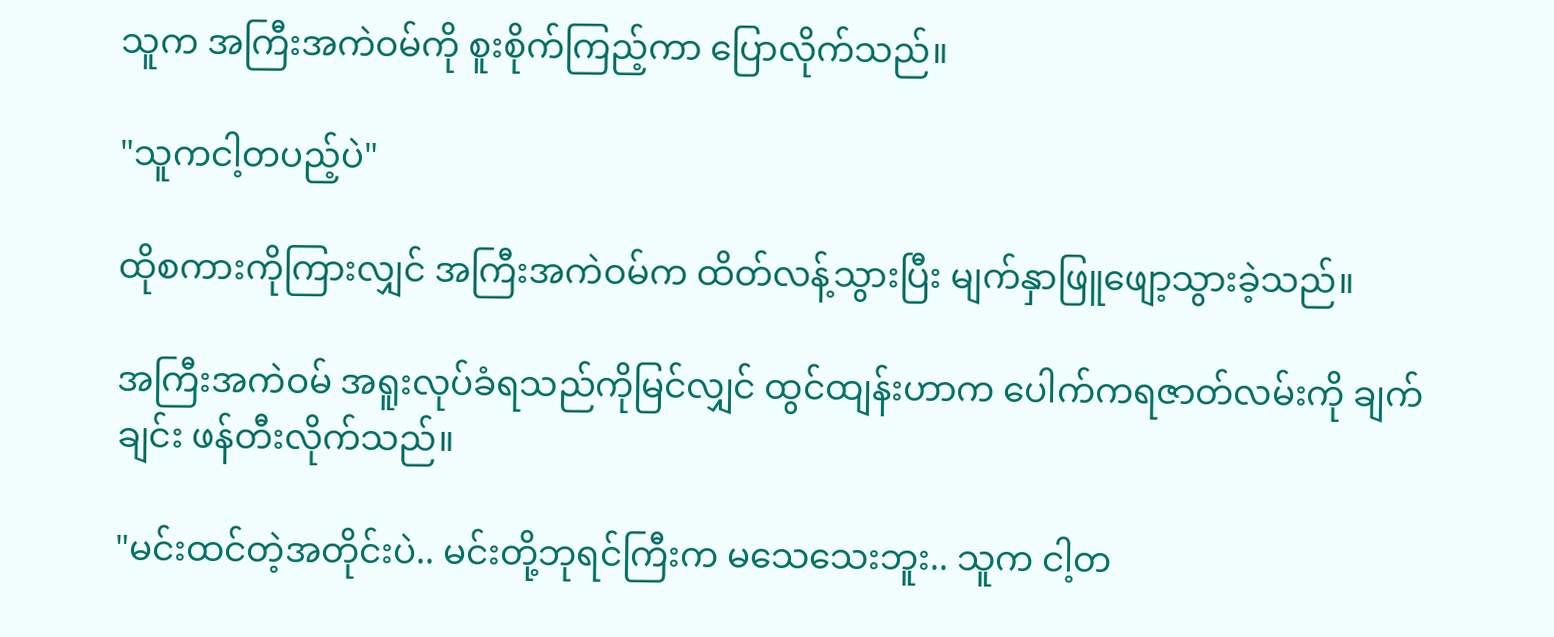သူက အကြီးအကဲဝမ်ကို စူးစိုက်ကြည့်ကာ ပြောလိုက်သည်။

"သူကငါ့တပည့်ပဲ"

ထိုစကားကိုကြားလျှင် အကြီးအကဲဝမ်က ထိတ်လန့်သွားပြီး မျက်နှာဖြူဖျော့သွားခဲ့သည်။

အကြီးအကဲဝမ် အရူးလုပ်ခံရသည်ကိုမြင်လျှင် ထွင်ထျန်းဟာက ပေါက်ကရဇာတ်လမ်းကို ချက်ချင်း ဖန်တီးလိုက်သည်။

"မင်းထင်တဲ့အတိုင်းပဲ.. မင်းတို့ဘုရင်ကြီးက မသေသေးဘူး.. သူက ငါ့တ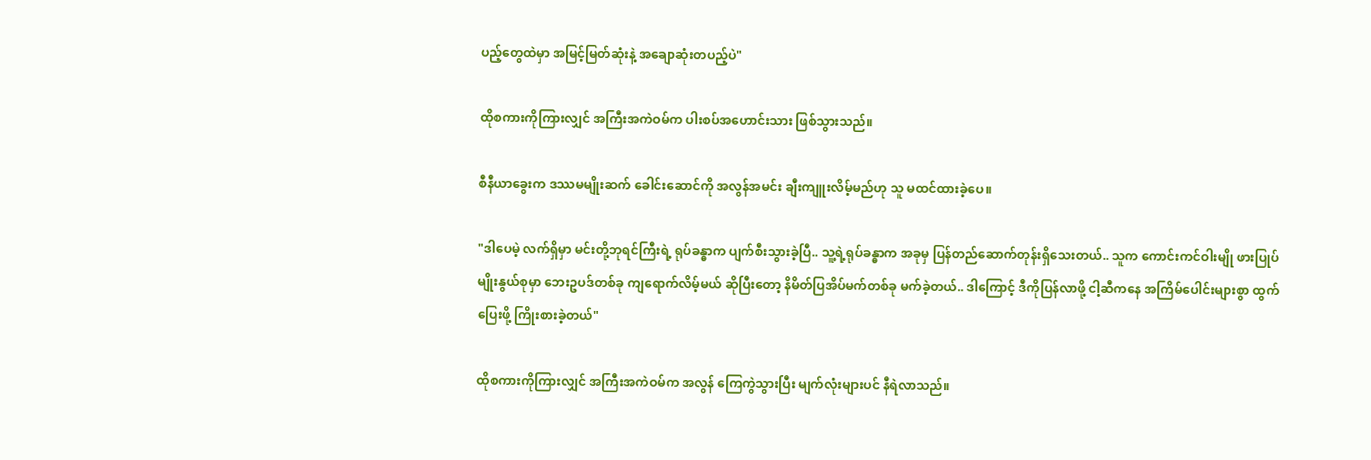ပည့်တွေထဲမှာ အမြင့်မြတ်ဆုံးနဲ့ အချောဆုံးတပည့်ပဲ"

ထိုစကားကိုကြားလျှင် အကြီးအကဲဝမ်က ပါးစပ်အဟောင်းသား ဖြစ်သွားသည်။

စီနီယာခွေးက ဒဿမမျိုးဆက် ခေါင်းဆောင်ကို အလွန်အမင်း ချီးကျူးလိမ့်မည်ဟု သူ မထင်ထားခဲ့ပေ။

"ဒါပေမဲ့ လက်ရှိမှာ မင်းတို့ဘုရင်ကြီးရဲ့ ရုပ်ခန္ဓာက ပျက်စီးသွားခဲ့ပြီ.. သူ့ရဲ့ရုပ်ခန္ဓာက အခုမှ ပြန်တည်ဆောက်တုန်းရှိသေးတယ်.. သူက ကောင်းကင်ဝါးမျို ဖားပြုပ်မျိုးနွယ်စုမှာ ဘေးဥပဒ်တစ်ခု ကျရောက်လိမ့်မယ် ဆိုပြီးတော့ နိမိတ်ပြအိပ်မက်တစ်ခု မက်ခဲ့တယ်.. ဒါကြောင့် ဒီကိုပြန်လာဖို့ ငါ့ဆီကနေ အကြိမ်ပေါင်းများစွာ ထွက်ပြေးဖို့ ကြိုးစားခဲ့တယ်"

ထိုစကားကိုကြားလျှင် အကြီးအကဲဝမ်က အလွန် ကြေကွဲသွားပြီး မျက်လုံးများပင် နီရဲလာသည်။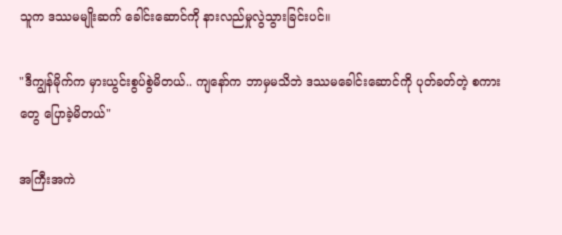သူက ဒဿမမျိုးဆက် ခေါင်းဆောင်ကို နားလည်မှုလွဲသွားခြင်းပင်။

"ဒီကျွန်မိုက်က မှားယွင်းစွပ်စွဲမိတယ်.. ကျနော်က ဘာမှမသိဘဲ ဒဿမခေါင်းဆောင်ကို ပုတ်ခတ်တဲ့ စကားတွေ ပြောခဲ့မိတယ်"

အကြီးအကဲ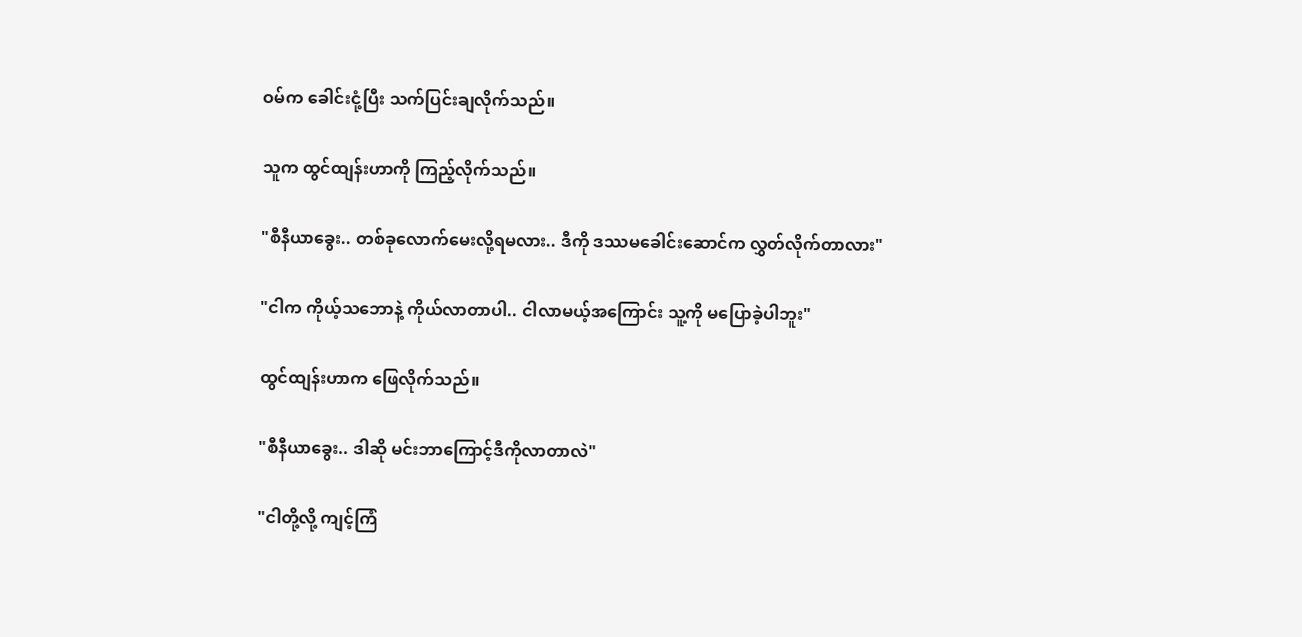ဝမ်က ခေါင်းငုံ့ပြီး သက်ပြင်းချလိုက်သည်။

သူက ထွင်ထျန်းဟာကို ကြည့်လိုက်သည်။

"စီနီယာခွေး.. တစ်ခုလောက်မေးလို့ရမလား.. ဒီကို ဒဿမခေါင်းဆောင်က လွှတ်လိုက်တာလား"

"ငါက ကိုယ့်သဘောနဲ့ ကိုယ်လာတာပါ.. ငါလာမယ့်အကြောင်း သူ့ကို မပြောခဲ့ပါဘူး"

ထွင်ထျန်းဟာက ဖြေလိုက်သည်။

"စီနီယာခွေး.. ဒါဆို မင်းဘာကြောင့်ဒီကိုလာတာလဲ"

"ငါတို့လို့ ကျင့်ကြံ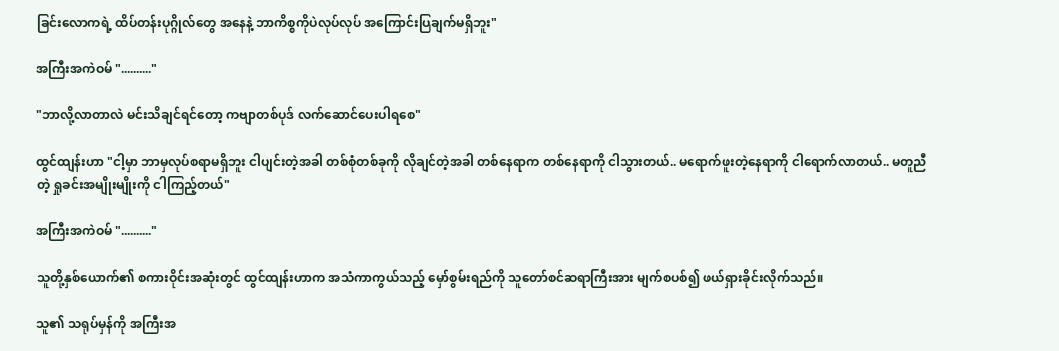ခြင်းလောကရဲ့ ထိပ်တန်းပုဂ္ဂိုလ်တွေ အနေနဲ့ ဘာကိစ္စကိုပဲလုပ်လုပ် အကြောင်းပြချက်မရှိဘူး"

အကြီးအကဲဝမ် ".........."

"ဘာလို့လာတာလဲ မင်းသိချင်ရင်တော့ ကဗျာတစ်ပုဒ် လက်ဆောင်ပေးပါရစေ"

ထွင်ထျန်းဟာ "ငါ့မှာ ဘာမှလုပ်စရာမရှိဘူး ငါပျင်းတဲ့အခါ တစ်စုံတစ်ခုကို လိုချင်တဲ့အခါ တစ်နေရာက တစ်နေရာကို ငါသွားတယ်.. မရောက်ဖူးတဲ့နေရာကို ငါရောက်လာတယ်.. မတူညီတဲ့ ရှုခင်းအမျိုးမျိုးကို ငါကြည့်တယ်"

အကြီးအကဲဝမ် ".........."

သူတို့နှစ်ယောက်၏ စကားဝိုင်းအဆုံးတွင် ထွင်ထျန်းဟာက အသံကာကွယ်သည့် မှော်စွမ်းရည်ကို သူတော်စင်ဆရာကြီးအား မျက်စပစ်၍ ဖယ်ရှားခိုင်းလိုက်သည်။

သူ၏ သရုပ်မှန်ကို အကြီးအ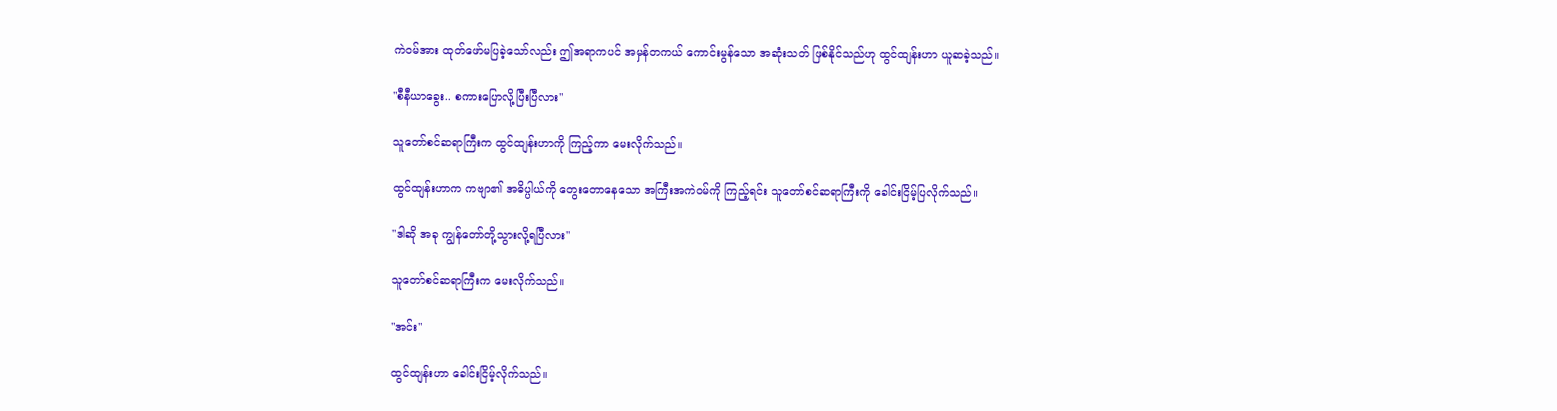ကဲဝမ်အား ထုတ်ဖော်မပြခဲ့သော်လည်း ဤအရာကပင် အမှန်တကယ် ကောင်းမွန်သော အဆုံးသတ် ဖြစ်နိုင်သည်ဟု ထွင်ထျန်းဟာ ယူဆခဲ့သည်။

"စီနီယာခွေး.. စကားပြောလို့ပြီးပြီလား"

သူတော်စင်ဆရာကြီးက ထွင်ထျန်းဟာကို ကြည့်ကာ မေးလိုက်သည်။

ထွင်ထျန်းဟာက ကဗျာ၏ အဓိပ္ပါယ်ကို တွေးတောနေသော အကြီးအကဲဝမ်ကို ကြည့်ရင်း သူတော်စင်ဆရာကြီးကို ခေါင်းငြိမ့်ပြလိုက်သည်။

"ဒါဆို အခု ကျွန်တော်တို့သွားလို့ရပြီလား"

သူတော်စင်ဆရာကြီးက မေးလိုက်သည်။

"အင်း"

ထွင်ထျန်းဟာ ခေါင်းငြိမ့်လိုက်သည်။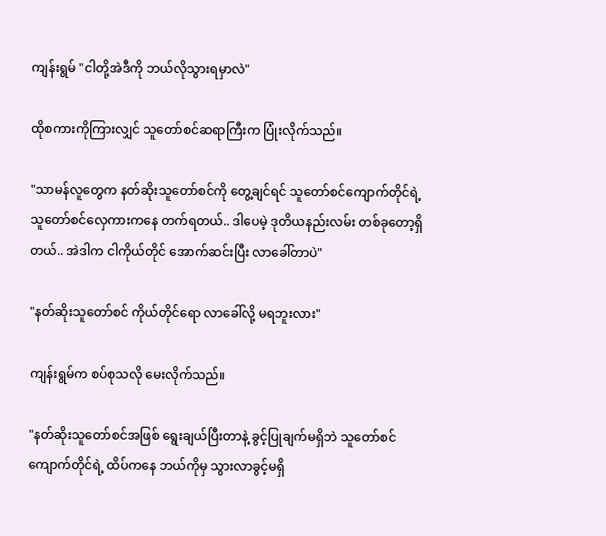ကျန်းရွမ် "ငါတို့အဲဒီကို ဘယ်လိုသွားရမှာလဲ"

ထိုစကားကိုကြားလျှင် သူတော်စင်ဆရာကြီးက ပြုံးလိုက်သည်။

"သာမန်လူတွေက နတ်ဆိုးသူတော်စင်ကို တွေ့ချင်ရင် သူတော်စင်ကျောက်တိုင်ရဲ့ သူတော်စင်လှေကားကနေ တက်ရတယ်.. ဒါပေမဲ့ ဒုတိယနည်းလမ်း တစ်ခုတော့ရှိတယ်.. အဲဒါက ငါကိုယ်တိုင် အောက်ဆင်းပြီး လာခေါ်တာပဲ"

"နတ်ဆိုးသူတော်စင် ကိုယ်တိုင်ရော လာခေါ်လို့ မရဘူးလား"

ကျန်းရွမ်က စပ်စုသလို မေးလိုက်သည်။

"နတ်ဆိုးသူတော်စင်အဖြစ် ရွေးချယ်ပြီးတာနဲ့ ခွင့်ပြုချက်မရှိဘဲ သူတော်စင်ကျောက်တိုင်ရဲ့ ထိပ်ကနေ ဘယ်ကိုမှ သွားလာခွင့်မရှိ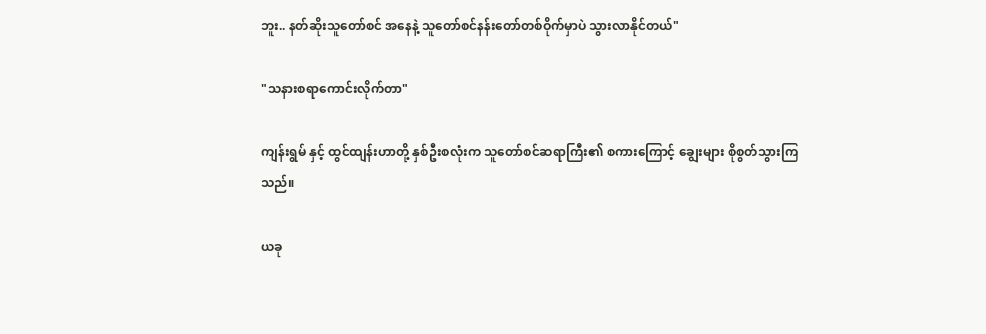ဘူး.. နတ်ဆိုးသူတော်စင် အနေနဲ့ သူတော်စင်နန်းတော်တစ်ဝိုက်မှာပဲ သွားလာနိုင်တယ်"

"သနားစရာကောင်းလိုက်တာ"

ကျန်းရွမ် နှင့် ထွင်ထျန်းဟာတို့ နှစ်ဦးစလုံးက သူတော်စင်ဆရာကြီး၏ စကားကြောင့် ချွေးများ စိုစွတ်သွားကြသည်။

ယခု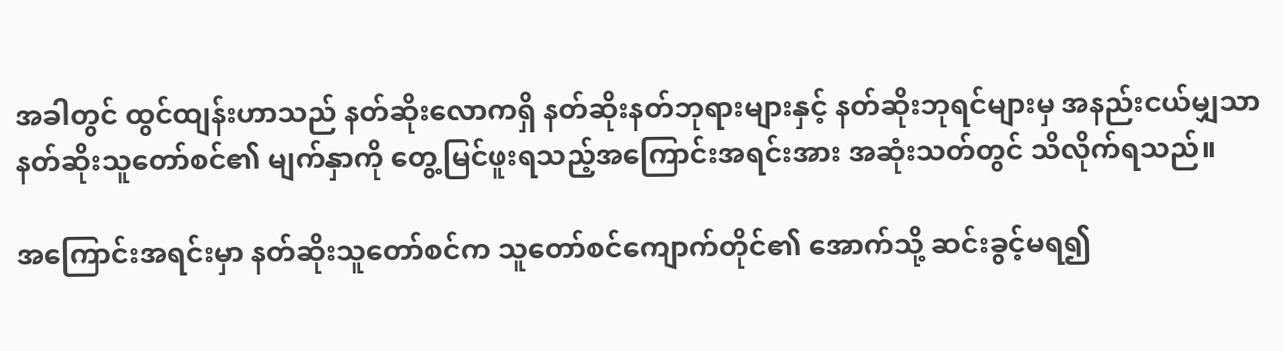အခါတွင် ထွင်ထျန်းဟာသည် နတ်ဆိုးလောကရှိ နတ်ဆိုးနတ်ဘုရားများနှင့် နတ်ဆိုးဘုရင်များမှ အနည်းငယ်မျှသာ နတ်ဆိုးသူတော်စင်၏ မျက်နှာကို တွေ့မြင်ဖူးရသည့်အကြောင်းအရင်းအား အဆုံးသတ်တွင် သိလိုက်ရသည်။

အကြောင်းအရင်းမှာ နတ်ဆိုးသူတော်စင်က သူတော်စင်ကျောက်တိုင်၏ အောက်သို့ ဆင်းခွင့်မရ၍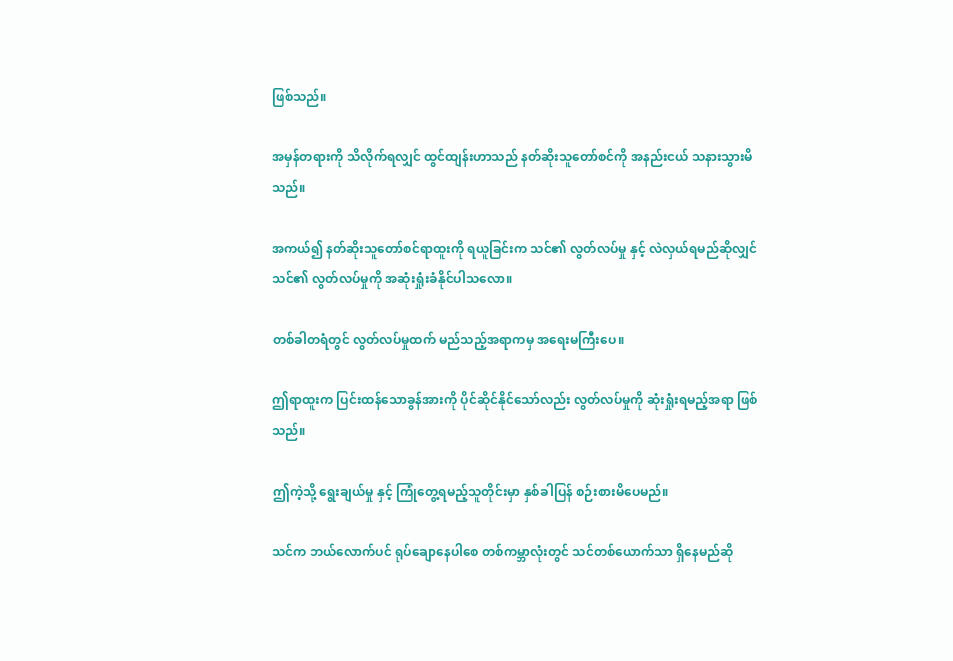ဖြစ်သည်။

အမှန်တရားကို သိလိုက်ရလျှင် ထွင်ထျန်းဟာသည် နတ်ဆိုးသူတော်စင်ကို အနည်းငယ် သနားသွားမိသည်။

အကယ်၍ နတ်ဆိုးသူတော်စင်ရာထူးကို ရယူခြင်းက သင်၏ လွတ်လပ်မှု နှင့် လဲလှယ်ရမည်ဆိုလျှင် သင်၏ လွတ်လပ်မှုကို အဆုံးရှုံးခံနိုင်ပါသလော။

တစ်ခါတရံတွင် လွတ်လပ်မှုထက် မည်သည့်အရာကမှ အရေးမကြီးပေ။

ဤရာထူးက ပြင်းထန်သောခွန်အားကို ပိုင်ဆိုင်နိုင်သော်လည်း လွတ်လပ်မှုကို ဆုံးရှုံးရမည့်အရာ ဖြစ်သည်။

ဤကဲ့သို့ ရွေးချယ်မှု နှင့် ကြုံတွေ့ရမည့်သူတိုင်းမှာ နှစ်ခါပြန် စဉ်းစားမိပေမည်။

သင်က ဘယ်လောက်ပင် ရုပ်ချောနေပါစေ တစ်ကမ္ဘာလုံးတွင် သင်တစ်ယောက်သာ ရှိနေမည်ဆို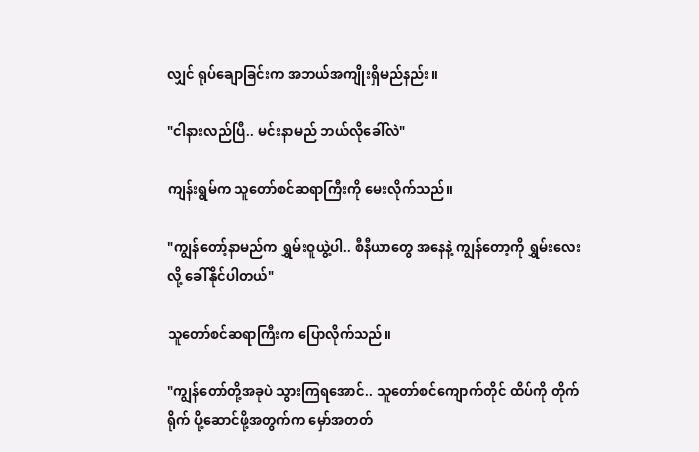လျှင် ရုပ်ချောခြင်းက အဘယ်အကျိုးရှိမည်နည်း။

"ငါနားလည်ပြီ.. မင်းနာမည် ဘယ်လိုခေါ်လဲ"

ကျန်းရွမ်က သူတော်စင်ဆရာကြီးကို မေးလိုက်သည်။

"ကျွန်တော့်နာမည်က ရွှမ်းဝူယွဲ့ပါ.. စီနီယာတွေ အနေနဲ့ ကျွန်တော့ကို ရွှမ်းလေးလို့ ခေါ်နိုင်ပါတယ်"

သူတော်စင်ဆရာကြီးက ပြောလိုက်သည်။

"ကျွန်တော်တို့အခုပဲ သွားကြရအောင်.. သူတော်စင်ကျောက်တိုင် ထိပ်ကို တိုက်ရိုက် ပို့ဆောင်ဖို့အတွက်က မှော်အတတ်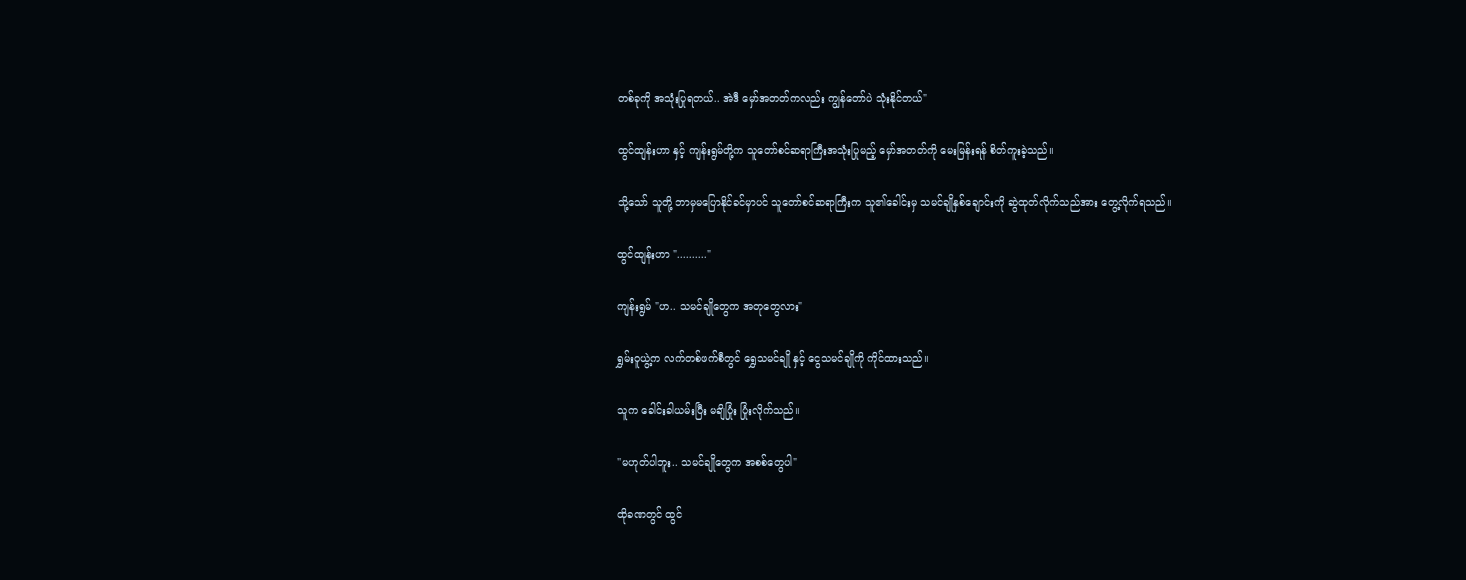တစ်ခုကို အသုံးပြုရတယ်.. အဲဒီ မှော်အတတ်ကလည်း ကျွန်တော်ပဲ သုံးနိုင်တယ်"

ထွင်ထျန်းဟာ နှင့် ကျန်းရွမ်တို့က သူတော်စင်ဆရာကြီးအသုံးပြုမည့် မှော်အတတ်ကို မေးမြန်းရန် စိတ်ကူးခဲ့သည်။

သို့သော် သူတို့ ဘာမှမပြောနိုင်ခင်မှာပင် သူတော်စင်ဆရာကြီးက သူ၏ခေါင်းမှ သမင်ချိုနှစ်ချောင်းကို ဆွဲထုတ်လိုက်သည်အား တွေ့လိုက်ရသည်။

ထွင်ထျန်းဟာ ".........."

ကျန်းရွမ် "ဟ.. သမင်ချိုတွေက အတုတွေလား"

ရွှမ်းဝူယွဲ့က လက်တစ်ဖက်စီတွင် ရွှေသမင်ချို နှင့် ငွေသမင်ချိုကို ကိုင်ထားသည်။

သူက ခေါင်းခါယမ်းပြီး မချိပြုံး ပြုံးလိုက်သည်။

''မဟုတ်ပါဘူး.. သမင်ချိုတွေက အစစ်တွေပါ"

ထိုခဏတွင် ထွင်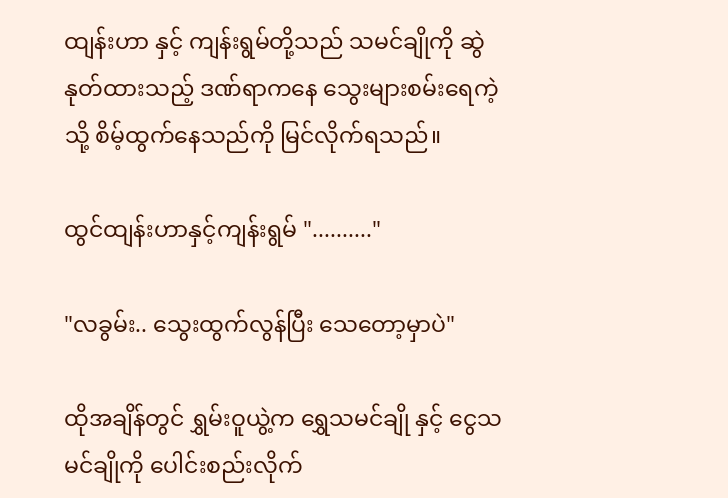ထျန်းဟာ နှင့် ကျန်းရွမ်တို့သည် သမင်ချိုကို ဆွဲနုတ်ထားသည့် ဒဏ်ရာကနေ သွေးများစမ်းရေကဲ့သို့ စိမ့်ထွက်နေသည်ကို မြင်လိုက်ရသည်။

ထွင်ထျန်းဟာနှင့်ကျန်းရွမ် ".........."

"လခွမ်း.. သွေးထွက်လွန်ပြီး သေတော့မှာပဲ"

ထိုအချိန်တွင် ရွှမ်းဝူယွဲ့က ရွှေသမင်ချို နှင့် ငွေသမင်ချိုကို ပေါင်းစည်းလိုက်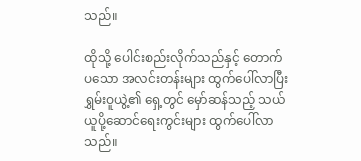သည်။

ထိုသို့ ပေါင်းစည်းလိုက်သည်နှင့် တောက်ပသော အလင်းတန်းများ ထွက်ပေါ်လာပြီး ရွှမ်းဝူယွဲ့၏ ရှေ့တွင် မှော်ဆန်သည့် သယ်ယူပို့ဆောင်ရေးကွင်းများ ထွက်ပေါ်လာသည်။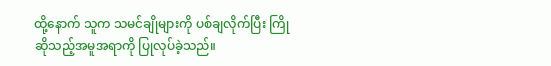ထို့နောက် သူက သမင်ချိုများကို ပစ်ချလိုက်ပြီး ကြိုဆိုသည့်အမူအရာကို ပြုလုပ်ခဲ့သည်။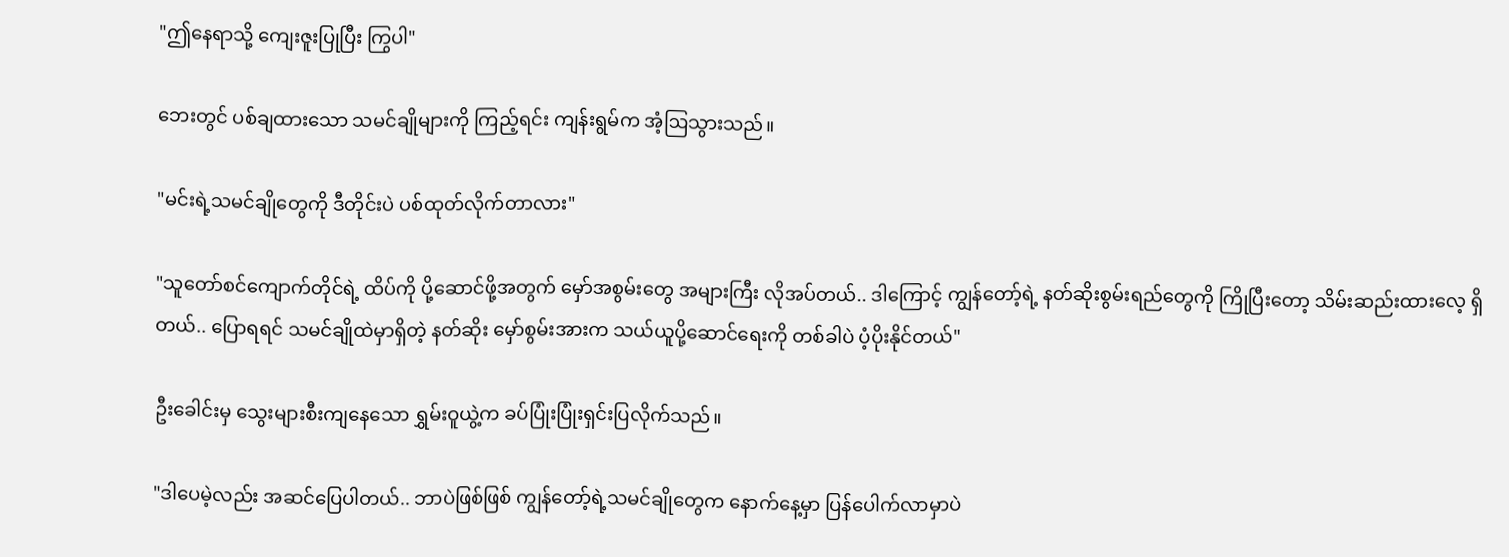"ဤနေရာသို့ ကျေးဇူးပြုပြီး ကြွပါ"

ဘေးတွင် ပစ်ချထားသော သမင်ချိုများကို ကြည့်ရင်း ကျန်းရွမ်က အံ့ဩသွားသည်။

"မင်းရဲ့သမင်ချိုတွေကို ဒီတိုင်းပဲ ပစ်ထုတ်လိုက်တာလား"

"သူတော်စင်ကျောက်တိုင်ရဲ့ ထိပ်ကို ပို့ဆောင်ဖို့အတွက် မှော်အစွမ်းတွေ အများကြီး လိုအပ်တယ်.. ဒါကြောင့် ကျွန်တော့်ရဲ့ နတ်ဆိုးစွမ်းရည်တွေကို ကြိုပြီးတော့ သိမ်းဆည်းထားလေ့ ရှိတယ်.. ပြောရရင် သမင်ချိုထဲမှာရှိတဲ့ နတ်ဆိုး မှော်စွမ်းအားက သယ်ယူပို့ဆောင်ရေးကို တစ်ခါပဲ ပံ့ပိုးနိုင်တယ်"

ဦးခေါင်းမှ သွေးများစီးကျနေသော ရွှမ်းဝူယွဲ့က ခပ်ပြုံးပြုံးရှင်းပြလိုက်သည်။

"ဒါပေမဲ့လည်း အဆင်ပြေပါတယ်.. ဘာပဲဖြစ်ဖြစ် ကျွန်တော့်ရဲ့သမင်ချိုတွေက နောက်နေ့မှာ ပြန်ပေါက်လာမှာပဲ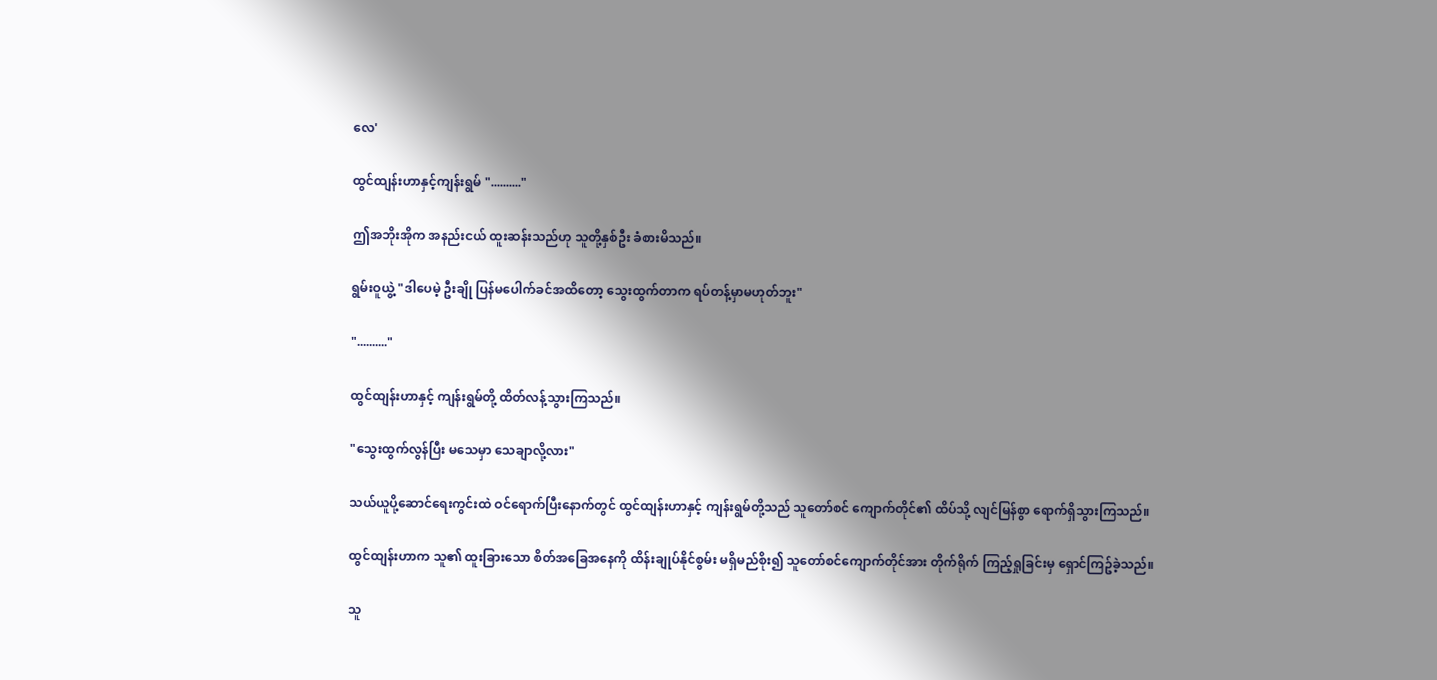လေ'

ထွင်ထျန်းဟာနှင့်ကျန်းရွမ် ".........."

ဤအဘိုးအိုက အနည်းငယ် ထူးဆန်းသည်ဟု သူတို့နှစ်ဦး ခံစားမိသည်။

ရွမ်းဝူယွဲ့ "ဒါပေမဲ့ ဦးချို ပြန်မပေါက်ခင်အထိတော့ သွေးထွက်တာက ရပ်တန့်မှာမဟုတ်ဘူး"

".........."

ထွင်ထျန်းဟာနှင့် ကျန်းရွမ်တို့ ထိတ်လန့်သွားကြသည်။

"သွေးထွက်လွန်ပြီး မသေမှာ သေချာလို့လား"

သယ်ယူပို့ဆောင်ရေးကွင်းထဲ ဝင်ရောက်ပြီးနောက်တွင် ထွင်ထျန်းဟာနှင့် ကျန်းရွမ်တို့သည် သူတော်စင် ကျောက်တိုင်၏ ထိပ်သို့ လျင်မြန်စွာ ရောက်ရှိသွားကြသည်။

ထွင်ထျန်းဟာက သူ၏ ထူးခြားသော စိတ်အခြေအနေကို ထိန်းချုပ်နိုင်စွမ်း မရှိမည်စိုး၍ သူတော်စင်ကျောက်တိုင်အား တိုက်ရိုက် ကြည့်ရှုခြင်းမှ ရှောင်ကြဥ်ခဲ့သည်။

သူ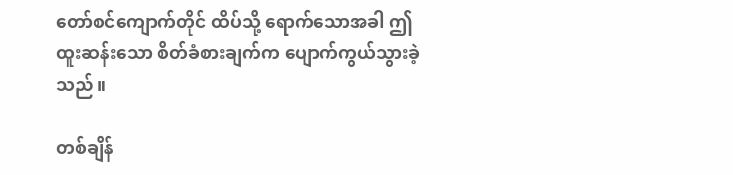တော်စင်ကျောက်တိုင် ထိပ်သို့ ရောက်သောအခါ ဤထူးဆန်းသော စိတ်ခံစားချက်က ပျောက်ကွယ်သွားခဲ့သည်။

တစ်ချိန်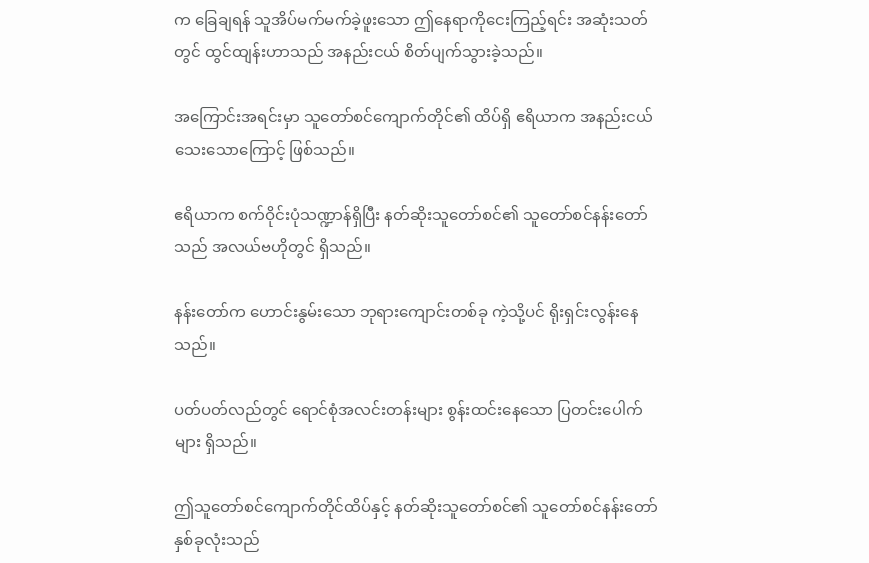က ခြေချရန် သူအိပ်မက်မက်ခဲ့ဖူးသော ဤနေရာကိုငေးကြည့်ရင်း အဆုံးသတ်တွင် ထွင်ထျန်းဟာသည် အနည်းငယ် စိတ်ပျက်သွားခဲ့သည်။

အကြောင်းအရင်းမှာ သူတော်စင်ကျောက်တိုင်၏ ထိပ်ရှိ ဧရိယာက အနည်းငယ် သေးသောကြောင့် ဖြစ်သည်။

ဧရိယာက စက်ဝိုင်းပုံသဏ္ဍာန်ရှိပြီး နတ်ဆိုးသူတော်စင်၏ သူတော်စင်နန်းတော်သည် အလယ်ဗဟိုတွင် ရှိသည်။

နန်းတော်က ဟောင်းနွမ်းသော ဘုရားကျောင်းတစ်ခု ကဲ့သို့ပင် ရိုးရှင်းလွန်းနေသည်။

ပတ်ပတ်လည်တွင် ရောင်စုံအလင်းတန်းများ စွန်းထင်းနေသော ပြတင်းပေါက်များ ရှိသည်။

ဤသူတော်စင်ကျောက်တိုင်ထိပ်နှင့် နတ်ဆိုးသူတော်စင်၏ သူတော်စင်နန်းတော် နှစ်ခုလုံးသည်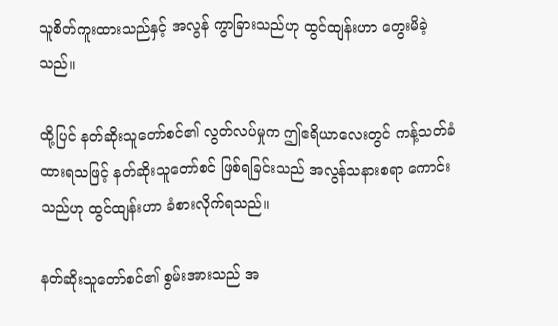သူစိတ်ကူးထားသည်နှင့် အလွန် ကွာခြားသည်ဟု ထွင်ထျန်းဟာ တွေးမိခဲ့သည်။

ထို့ပြင် နတ်ဆိုးသူတော်စင်၏ လွတ်လပ်မှုက ဤဧရိယာလေးတွင် ကန့်သတ်ခံထားရသဖြင့် နတ်ဆိုးသူတော်စင် ဖြစ်ရခြင်းသည် အလွန်သနားစရာ ကောင်းသည်ဟု ထွင်ထျန်းဟာ ခံစားလိုက်ရသည်။

နတ်ဆိုးသူတော်စင်၏ စွမ်းအားသည် အ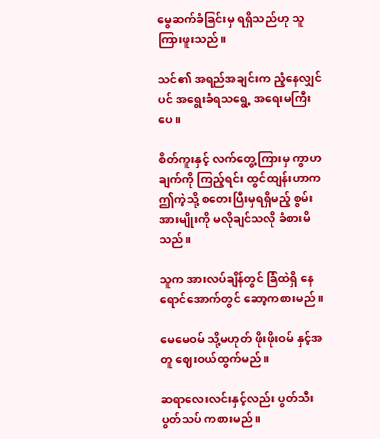မွေဆက်ခံခြင်းမှ ရရှိသည်ဟု သူကြားဖူးသည်။

သင်၏ အရည်အချင်းက ညံ့နေလျှင်ပင် အရွေးခံရသရွေ့ အရေးမကြီးပေ။

စိတ်ကူးနှင့် လက်တွေ့ကြားမှ ကွာဟချက်ကို ကြည့်ရင်း ထွင်ထျန်းဟာက ဤကဲ့သို့ စတေးပြီးမှရရှိမည့် စွမ်းအားမျိုးကို မလိုချင်သလို ခံစားမိသည်။

သူက အားလပ်ချိန်တွင် ခြံထဲရှိ နေရောင်အောက်တွင် ဆော့ကစားမည်။

မေမေဝမ် သို့မဟုတ် ဖိုးဖိုးဝမ် နှင့်အတူ ဈေးဝယ်ထွက်မည်။

ဆရာလေးလင်းနှင့်လည်း ပွတ်သီးပွတ်သပ် ကစားမည်။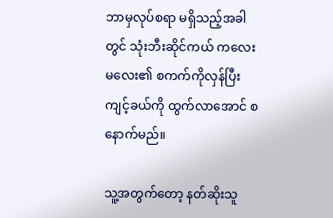ဘာမှလုပ်စရာ မရှိသည့်အခါတွင် သုံးဘီးဆိုင်ကယ် ကလေးမလေး၏ စကက်ကိုလှန်ပြီး ကျင့်ခယ်ကို ထွက်လာအောင် စနောက်မည်။

သူ့အတွက်တော့ နတ်ဆိုးသူ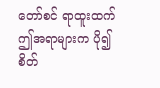တော်စင် ရာထူးထက် ဤအရာများက ပို၍ စိတ်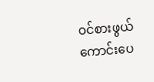ဝင်စားဖွယ် ကောင်းပေ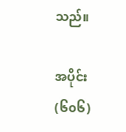သည်။

အပိုင်း(၆၀၆)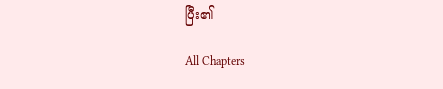ပြီး၏

All Chapters